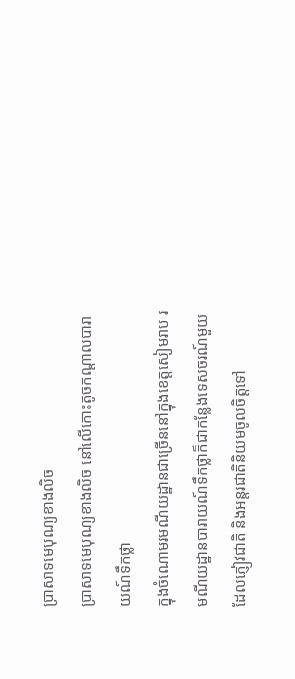ប្រាសាទមេបុណ្យខាងលិច
ប្រាសាទមេបុណ្យខាងលិច នៅលើកោះតូចកណ្ដាលបារាយណ៍ទឹកថ្លា
ក្នុងចំណោមរមណីយដ្ឋានជាច្រើននៅក្នុងខេត្ដសៀមរាប រមណីយដ្ឋានបារាយណ៍ទឹកថ្លាក៏ជាកន្លែងទេសចរណ៍មួយដែលភ្ញៀវជាតិ និងអន្តរជាតិនិយមចូលចិត្តទៅ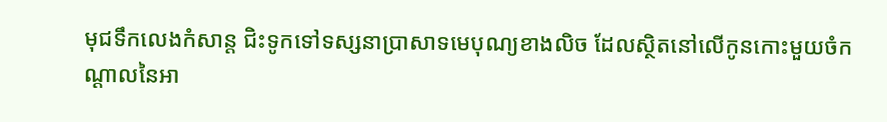មុជទឹកលេងកំសាន្ត ជិះទូកទៅទស្សនាប្រាសាទមេបុណ្យខាងលិច ដែលស្ថិតនៅលើកូនកោះមួយចំកណ្ដាលនៃអា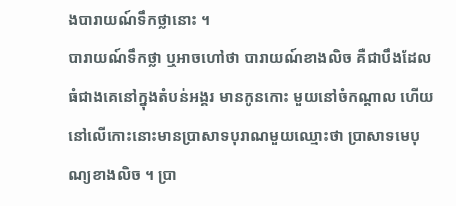ងបារាយណ៍ទឹកថ្លានោះ ។
បារាយណ៍ទឹកថ្លា ឬអាចហៅថា បារាយណ៍ខាងលិច គឺជាបឹងដែលធំជាងគេនៅក្នុងតំបន់អង្គរ មានកូនកោះ មួយនៅចំកណ្ដាល ហើយនៅលើកោះនោះមានប្រាសាទបុរាណមួយឈ្មោះថា ប្រាសាទមេបុណ្យខាងលិច ។ ប្រា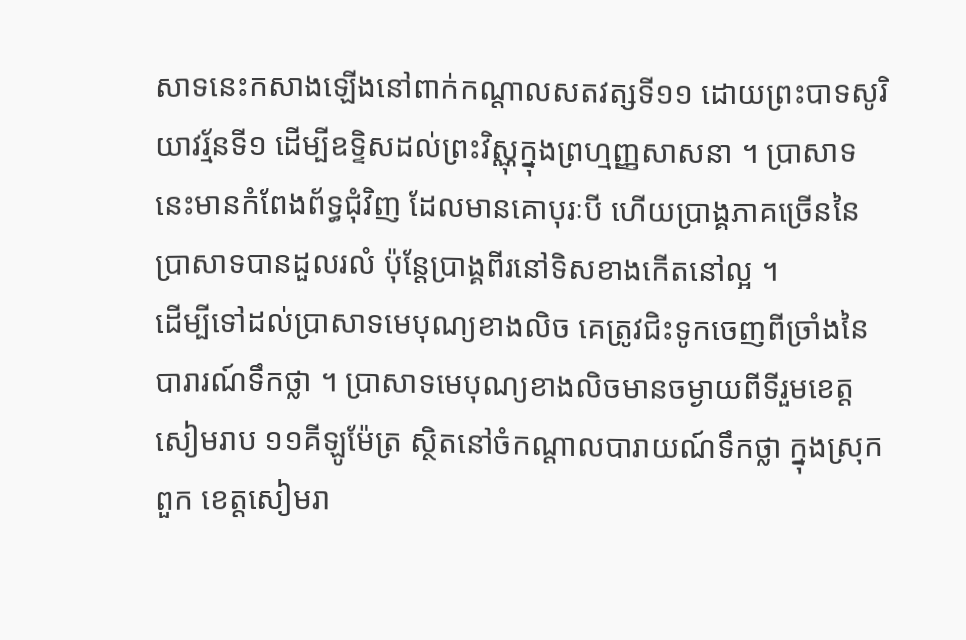សាទនេះកសាងឡើងនៅពាក់កណ្ដាលសតវត្សទី១១ ដោយព្រះបាទសូរិយាវរ្ម័នទី១ ដើម្បីឧទ្ទិសដល់ព្រះវិស្ណុក្នុងព្រហ្មញ្ញសាសនា ។ ប្រាសាទនេះមានកំពែងព័ទ្ធជុំវិញ ដែលមានគោបុរៈបី ហើយប្រាង្គភាគច្រើននៃប្រាសាទបានដួលរលំ ប៉ុន្ដែប្រាង្គពីរនៅទិសខាងកើតនៅល្អ ។
ដើម្បីទៅដល់ប្រាសាទមេបុណ្យខាងលិច គេត្រូវជិះទូកចេញពីច្រាំងនៃបារារណ៍ទឹកថ្លា ។ ប្រាសាទមេបុណ្យខាងលិចមានចម្ងាយពីទីរួមខេត្ដសៀមរាប ១១គីឡូម៉ែត្រ ស្ថិតនៅចំកណ្ដាលបារាយណ៍ទឹកថ្លា ក្នុងស្រុកពួក ខេត្ដសៀមរា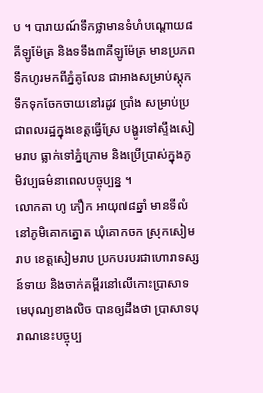ប ។ បារាយណ៍ទឹកថ្លាមានទំហំបណ្ដោយ៨គីឡូម៉ែត្រ និងទទឹង៣គីឡូម៉ែត្រ មានប្រភពទឹកហូរមកពីភ្នំគូលែន ជាអាងសម្រាប់ស្ដុកទឹកទុកចែកចាយនៅរដូវ ប្រាំង សម្រាប់ប្រជាពលរដ្ឋក្នុងខេត្ដធ្វើស្រែ បង្ហូរទៅស្ទឹងសៀមរាប ធ្លាក់ទៅភ្នំក្រោម និងប្រើប្រាស់ក្នុងភូមិវប្បធម៌នាពេលបច្ចុប្បន្ន ។
លោកតា ហូ ភឿក អាយុ៧៨ឆ្នាំ មានទីលំនៅភូមិគោកត្នោត ឃុំគោកចក ស្រុកសៀមរាប ខេត្ដសៀមរាប ប្រកបរបរជាហោរាទស្សន៍ទាយ និងចាក់គម្ពីរនៅលើកោះប្រាសាទមេបុណ្យខាងលិច បានឲ្យដឹងថា ប្រាសាទបុរាណនេះបច្ចុប្ប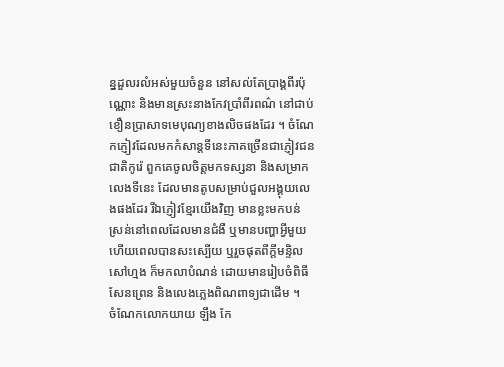ន្នដួលរលំអស់មួយចំនួន នៅសល់តែប្រាង្គពីរប៉ុណ្ណោះ និងមានស្រះនាងកែវប្រាំពីរពណ៌ នៅជាប់ខឿនប្រាសាទមេបុណ្យខាងលិចផងដែរ ។ ចំណែកភ្ញៀវដែលមកកំសាន្តទីនេះភាគច្រើនជាភ្ញៀវជនជាតិកូរ៉េ ពួកគេចូលចិត្ដមកទស្សនា និងសម្រាកលេងទីនេះ ដែលមានតូបសម្រាប់ជួលអង្គុយលេងផងដែរ រីឯភ្ញៀវខ្មែរយើងវិញ មានខ្លះមកបន់ស្រន់នៅពេលដែលមានជំងឺ ឬមានបញ្ហាអ្វីមួយ ហើយពេលបានសះស្បើយ ឬរួចផុតពីក្ដីមន្ទិលសៅហ្មង ក៏មកលាបំណន់ ដោយមានរៀបចំពិធីសែនព្រេន និងលេងភ្លេងពិណពាទ្យជាដើម ។
ចំណែកលោកយាយ ឡឹង កែ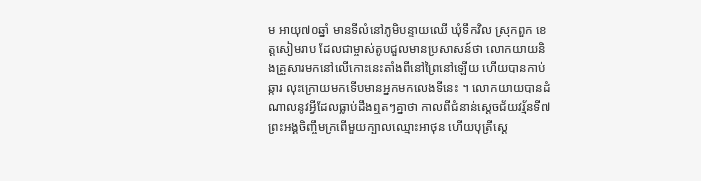ម អាយុ៧០ឆ្នាំ មានទីលំនៅភូមិបន្ទាយឈើ ឃុំទឹកវិល ស្រុកពួក ខេត្ដសៀមរាប ដែលជាម្ចាស់តូបជួលមានប្រសាសន៍ថា លោកយាយនិងគ្រួសារមកនៅលើកោះនេះតាំងពីនៅព្រៃនៅឡើយ ហើយបានកាប់ឆ្ការ លុះក្រោយមកទើបមានអ្នកមកលេងទីនេះ ។ លោកយាយបានដំណាលនូវអ្វីដែលធ្លាប់ដឹងឮតៗគ្នាថា កាលពីជំនាន់ស្ដេចជ័យវរ្ម័នទី៧ ព្រះអង្គចិញ្ចឹមក្រពើមួយក្បាលឈ្មោះអាថុន ហើយបុត្រីស្ដេ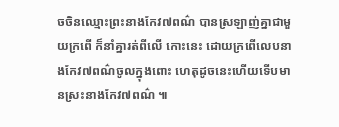ចចិនឈ្មោះព្រះនាងកែវ៧ពណ៌ បានស្រឡាញ់គ្នាជាមួយក្រពើ ក៏នាំគ្នារត់ពីលើ កោះនេះ ដោយក្រពើលេបនាងកែវ៧ពណ៌ចូលក្នុងពោះ ហេតុដូចនេះហើយទើបមានស្រះនាងកែវ៧ពណ៌ ៕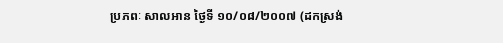ប្រភពៈ សាលអាន ថ្ងៃទី ១០/០៨/២០០៧ (ដកស្រង់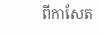ពីកាសែត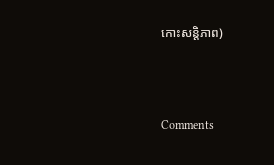កោះសន្ដិភាព)



Comments